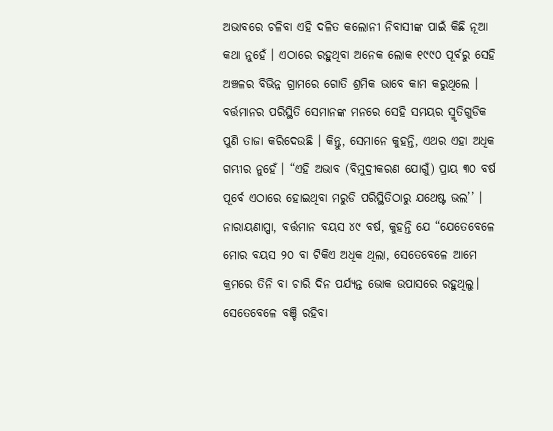ଅଭାବରେ ଚଳିବା ଏହି ଦଳିତ କଲୋନୀ ନିବାସୀଙ୍କ ପାଇଁ କିଛି ନୂଆ କଥା ନୁହେଁ । ଏଠାରେ ରହୁଥିବା ଅନେକ ଲୋକ ୧୯୯୦ ପୂର୍ବରୁ ସେହି ଅଞ୍ଚଳର ବିଭିନ୍ନ ଗ୍ରାମରେ ଗୋତି ଶ୍ରମିକ ଭାବେ କାମ କରୁଥିଲେ । ବର୍ତ୍ତମାନର ପରିସ୍ଥିତି ସେମାନଙ୍କ ମନରେ ସେହି ସମୟର ସ୍ମୃତିଗୁଡିକ ପୁଣି ତାଜା କରିଦେଉଛି । କିନ୍ତୁ, ସେମାନେ କୁହନ୍ତି, ଏଥର ଏହା ଅଧିକ ଗମ୍ଭୀର ନୁହେଁ । “ଏହି ଅଭାବ (ବିମୁଦ୍ରୀକରଣ ଯୋଗୁଁ) ପ୍ରାୟ ୩୦ ବର୍ଷ ପୂର୍ବେ ଏଠାରେ ହୋଇଥିବା ମରୁଡି ପରିସ୍ଥିତିଠାରୁ ଯଥେଷ୍ଟ ଭଲ’’ । ନାରାୟଣାପ୍ପା, ବର୍ତ୍ତମାନ ବୟସ ୪୯ ବର୍ଷ, କୁହନ୍ତି ଯେ “ଯେତେବେଳେ ମୋର ବୟସ ୨୦ ବା ଟିକିଏ ଅଧିକ ଥିଲା, ସେତେବେଳେ ଆମେ କ୍ରମରେ ତିନି ବା ଚାରି ଦିନ ପର୍ଯ୍ୟନ୍ତ ଭୋକ ଉପାସରେ ରହୁଥିଲୁ। ସେତେବେଳେ ବଞ୍ଚି ରହିବା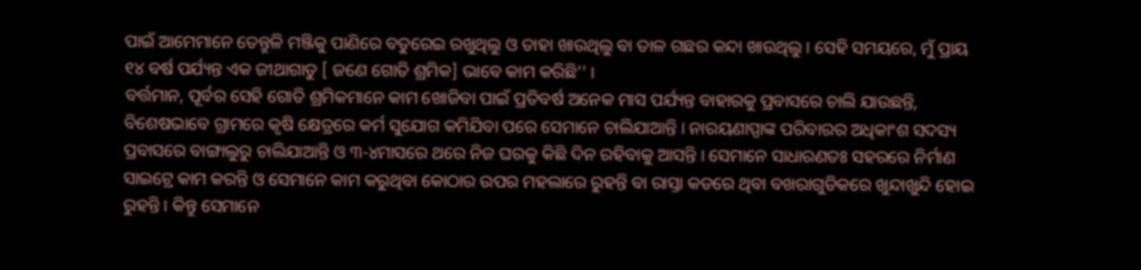ପାଇଁ ଆମେମାନେ ତେନ୍ତୁଳି ମଞ୍ଜିକୁ ପାଣିରେ ବତୁରେଇ ରଖୁଥିଲୁ ଓ ତାହା ଖାଉଥିଲୁ ବା ତାଳ ଗଛର କନ୍ଦା ଖାଉଥିଲୁ । ସେହି ସମୟରେ, ମୁଁ ପ୍ରାୟ ୧୪ ବର୍ଷ ପର୍ଯ୍ୟନ୍ତ ଏକ ଜୀଥାଗାଡୁ [ ଜଣେ ଗୋତି ଶ୍ରମିକ] ଭାବେ କାମ କରିଛି’’ ।
ବର୍ତ୍ତମାନ, ପୂର୍ବର ସେହି ଗୋତି ଶ୍ରମିକମାନେ କାମ ଖୋଜିବା ପାଇଁ ପ୍ରତିବର୍ଷ ଅନେକ ମାସ ପର୍ଯ୍ୟନ୍ତ ବାହାରକୁ ପ୍ରବାସରେ ଚାଲି ଯାଉଛନ୍ତି, ବିଶେଷଭାବେ ଗ୍ରାମରେ କୃଷି କ୍ଷେତ୍ରରେ କର୍ମ ସୁଯୋଗ କମିଯିବା ପରେ ସେମାନେ ଚାଲିଯାଆନ୍ତି । ନାରୟଣାପ୍ପାଙ୍କ ପରିବାରର ଅଧିକାଂଶ ସଦସ୍ୟ ପ୍ରବାସରେ ବାଙ୍ଗାଲୁରୁ ଚାଲିଯାଆନ୍ତି ଓ ୩-୪ମାସରେ ଥରେ ନିଜ ଘରକୁ କିଛି ଦିନ ରହିବାକୁ ଆସନ୍ତି । ସେମାନେ ସାଧାରଣତଃ ସହରରେ ନିର୍ମାଣ ସାଇଟ୍ରେ କାମ କରନ୍ତି ଓ ସେମାନେ କାମ କରୁଥିବା କୋଠାର ଉପର ମହଲାରେ ରୁହନ୍ତି ବା ରାସ୍ତା କଡରେ ଥିବା ବଖରାଗୁଡିକରେ ଖୁନ୍ଦାଖୁନ୍ଦି ହୋଇ ରୁହନ୍ତି । କିନ୍ତୁ ସେମାନେ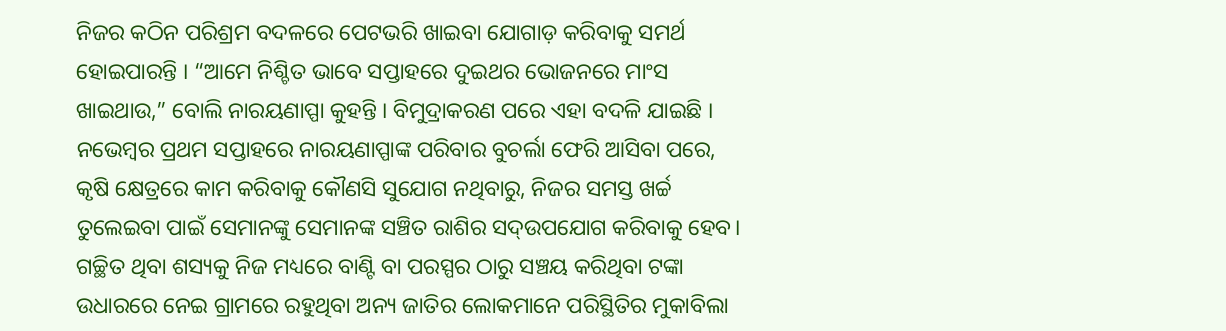ନିଜର କଠିନ ପରିଶ୍ରମ ବଦଳରେ ପେଟଭରି ଖାଇବା ଯୋଗାଡ଼ କରିବାକୁ ସମର୍ଥ ହୋଇପାରନ୍ତି । “ଆମେ ନିଶ୍ଚିତ ଭାବେ ସପ୍ତାହରେ ଦୁଇଥର ଭୋଜନରେ ମାଂସ ଖାଇଥାଉ,” ବୋଲି ନାରୟଣାପ୍ପା କୁହନ୍ତି । ବିମୁଦ୍ରାକରଣ ପରେ ଏହା ବଦଳି ଯାଇଛି ।
ନଭେମ୍ବର ପ୍ରଥମ ସପ୍ତାହରେ ନାରୟଣାପ୍ପାଙ୍କ ପରିବାର ବୁଚର୍ଲା ଫେରି ଆସିବା ପରେ, କୃଷି କ୍ଷେତ୍ରରେ କାମ କରିବାକୁ କୌଣସି ସୁଯୋଗ ନଥିବାରୁ, ନିଜର ସମସ୍ତ ଖର୍ଚ୍ଚ ତୁଲେଇବା ପାଇଁ ସେମାନଙ୍କୁ ସେମାନଙ୍କ ସଞ୍ଚିତ ରାଶିର ସଦ୍ଉପଯୋଗ କରିବାକୁ ହେବ। ଗଚ୍ଛିତ ଥିବା ଶସ୍ୟକୁ ନିଜ ମଧ୍ୟରେ ବାଣ୍ଟି ବା ପରସ୍ପର ଠାରୁ ସଞ୍ଚୟ କରିଥିବା ଟଙ୍କା ଉଧାରରେ ନେଇ ଗ୍ରାମରେ ରହୁଥିବା ଅନ୍ୟ ଜାତିର ଲୋକମାନେ ପରିସ୍ଥିତିର ମୁକାବିଲା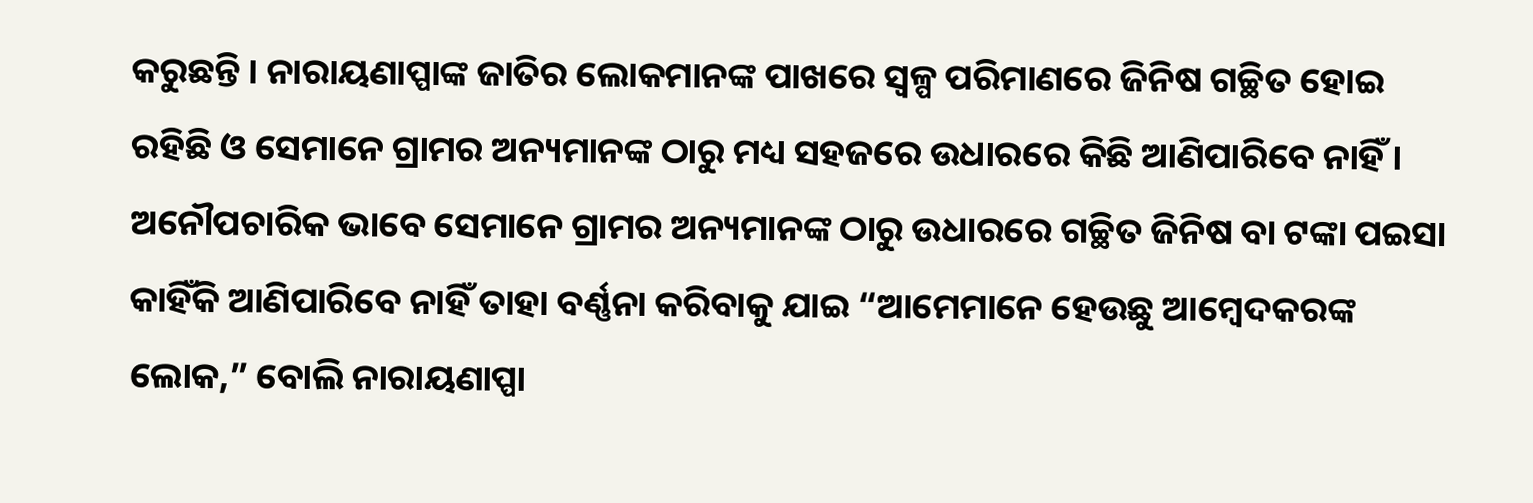କରୁଛନ୍ତି । ନାରାୟଣାପ୍ପାଙ୍କ ଜାତିର ଲୋକମାନଙ୍କ ପାଖରେ ସ୍ୱଳ୍ପ ପରିମାଣରେ ଜିନିଷ ଗଚ୍ଛିତ ହୋଇ ରହିଛି ଓ ସେମାନେ ଗ୍ରାମର ଅନ୍ୟମାନଙ୍କ ଠାରୁ ମଧ୍ୟ ସହଜରେ ଉଧାରରେ କିଛି ଆଣିପାରିବେ ନାହିଁ ।
ଅନୌପଚାରିକ ଭାବେ ସେମାନେ ଗ୍ରାମର ଅନ୍ୟମାନଙ୍କ ଠାରୁ ଉଧାରରେ ଗଚ୍ଛିତ ଜିନିଷ ବା ଟଙ୍କା ପଇସା କାହିଁକି ଆଣିପାରିବେ ନାହିଁ ତାହା ବର୍ଣ୍ଣନା କରିବାକୁ ଯାଇ “ଆମେମାନେ ହେଉଛୁ ଆମ୍ବେଦକରଙ୍କ ଲୋକ,” ବୋଲି ନାରାୟଣାପ୍ପା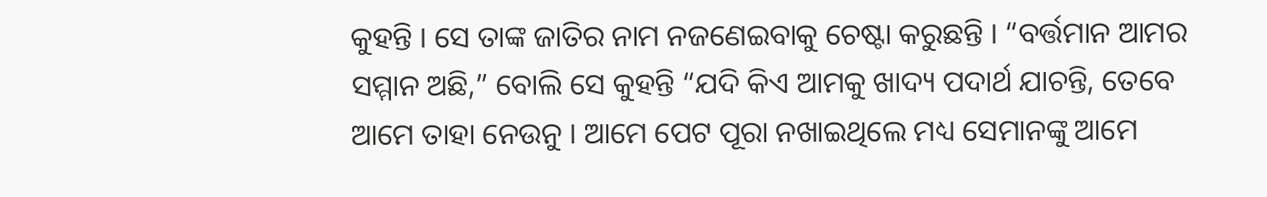କୁହନ୍ତି । ସେ ତାଙ୍କ ଜାତିର ନାମ ନଜଣେଇବାକୁ ଚେଷ୍ଟା କରୁଛନ୍ତି । “ବର୍ତ୍ତମାନ ଆମର ସମ୍ମାନ ଅଛି,” ବୋଲି ସେ କୁହନ୍ତି “ଯଦି କିଏ ଆମକୁ ଖାଦ୍ୟ ପଦାର୍ଥ ଯାଚନ୍ତି, ତେବେ ଆମେ ତାହା ନେଉନୁ । ଆମେ ପେଟ ପୂରା ନଖାଇଥିଲେ ମଧ୍ୟ ସେମାନଙ୍କୁ ଆମେ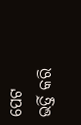ପେଟ ଭର୍ତ୍ତି କରି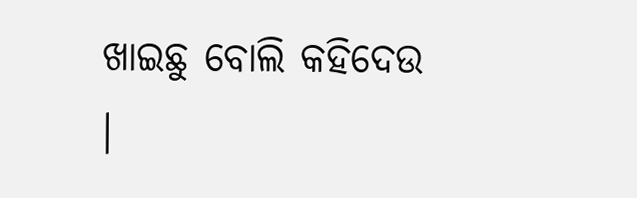ଖାଇଛୁ ବୋଲି କହିଦେଉ ।